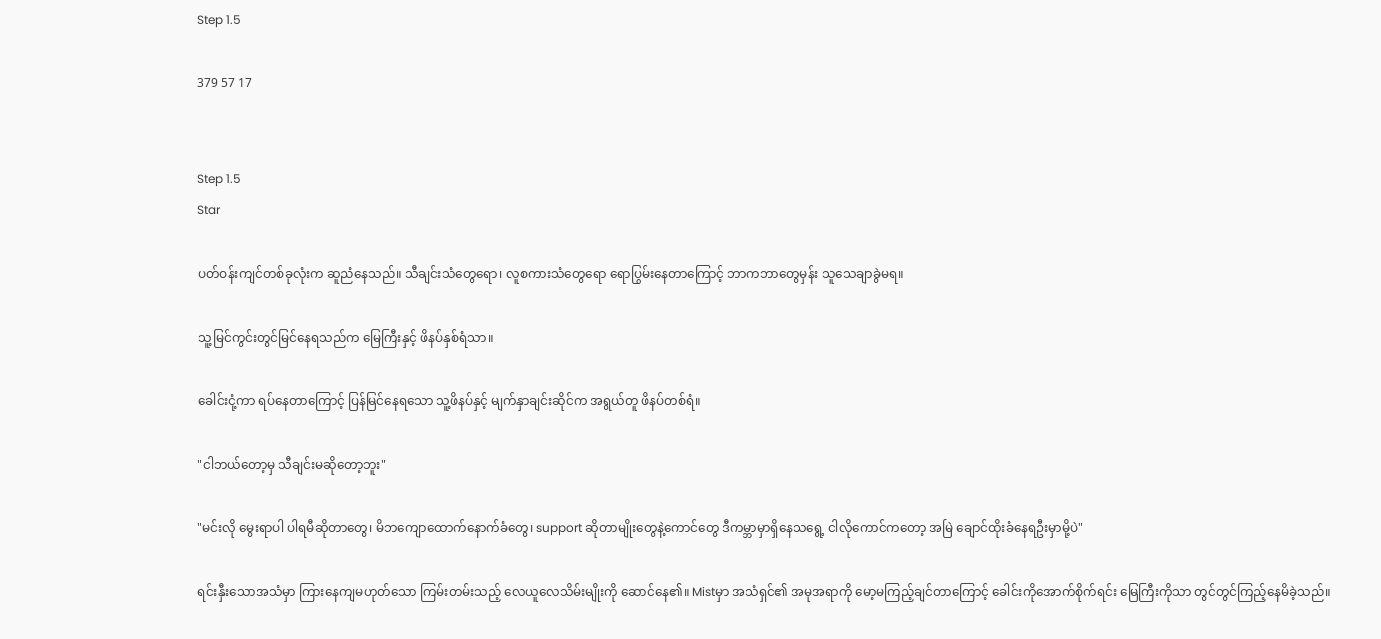Step 1.5

379 57 17


Step 1.5
Star

ပတ်ဝန်းကျင်တစ်ခုလုံးက ဆူညံနေသည်။ သီချင်းသံတွေရော၊ လူစကားသံတွေရော ရောပြွမ်းနေတာကြောင့် ဘာကဘာတွေမှန်း သူသေချာခွဲမရ။

သူ့မြင်ကွင်းတွင်မြင်နေရသည်က မြေကြီးနှင့် ဖိနပ်နှစ်ရံသာ။

ခေါင်းငုံ့ကာ ရပ်နေတာကြောင့် ပြန်မြင်နေရသော သူ့ဖိနပ်နှင့် မျက်နှာချင်းဆိုင်က အရွယ်တူ ဖိနပ်တစ်ရံ။

"ငါဘယ်တော့မှ သီချင်းမဆိုတော့ဘူး"

"မင်းလို မွေးရာပါ ပါရမီဆိုတာတွေ၊ မိဘကျောထောက်နောက်ခံတွေ၊ support ဆိုတာမျိုးတွေနဲ့ကောင်တွေ ဒီကမ္ဘာမှာရှိနေသရွေ့ ငါလိုကောင်ကတော့ အမြဲ ချောင်ထိုးခံနေရဦးမှာမို့ပဲ"

ရင်းနှီးသောအသံမှာ ကြားနေကျမဟုတ်သော ကြမ်းတမ်းသည့် လေယူလေသိမ်းမျိုးကို ဆောင်နေ၏။ Mistမှာ အသံရှင်၏ အမုအရာကို မော့မကြည့်ချင်တာကြောင့် ခေါင်းကိုအောက်စိုက်ရင်း မြေကြီးကိုသာ တွင်တွင်ကြည့်နေမိခဲ့သည်။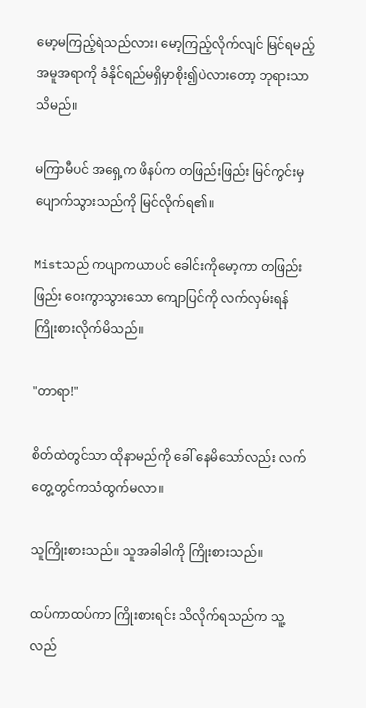မော့မကြည့်ရဲသည်လား၊ မော့ကြည့်လိုက်လျင် မြင်ရမည့်အမူအရာကို ခံနိုင်ရည်မရှိမှာစိုး၍ပဲလားတော့ ဘုရားသာသိမည်။

မကြာမီပင် ‌အရှေ့က ဖိနပ်က တဖြည်းဖြည်း မြင်ကွင်းမှ ပျောက်သွားသည်ကို မြင်လိုက်ရ၏။

Mistသည် ကပျာကယာပင် ခေါင်းကိုမော့ကာ တဖြည်းဖြည်း ဝေးကွာသွားသော ကျောပြင်ကို လက်လှမ်းရန် ကြိုးစားလိုက်မိသည်။

"တာရာ!"

စိတ်ထဲတွင်သာ ထိုနာမည်ကို ခေါ်‌ နေမိသော်လည်း လက်တွေ့တွင်ကသံထွက်မလာ။

သူကြိုးစားသည်။ သူအခါခါကို ကြိုးစားသည်။

ထပ်ကာထပ်ကာ ကြိုးစားရင်း သိလိုက်ရသည်က သူ့လည်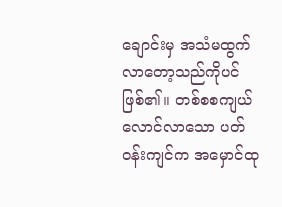ချောင်းမှ အသံမထွက်လာတော့သည်ကိုပင်ဖြစ်၏။ တစ်စစကျယ်လောင်လာသော ပတ်ဝန်းကျင်က အမှောင်ထု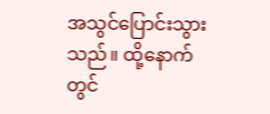အသွင်ပြောင်းသွားသည်။ ထို့နောက်တွင်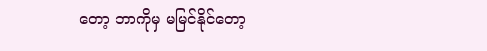တော့ ဘာကိုမှ မမြင်နိုင်တော့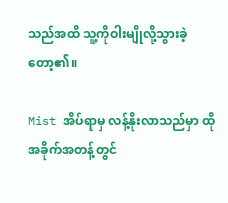သည်အထိ သူ့ကိုဝါးမျိုလို့သွားခဲ့တော့၏။

Mist အိပ်ရာမှ လန့်နိုးလာသည်မှာ ထိုအခိုက်အတန့်တွင်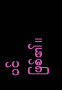ပင်ဖြစ်၏။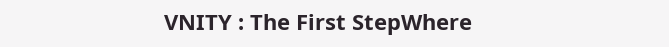VNITY : The First StepWhere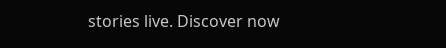stories live. Discover now